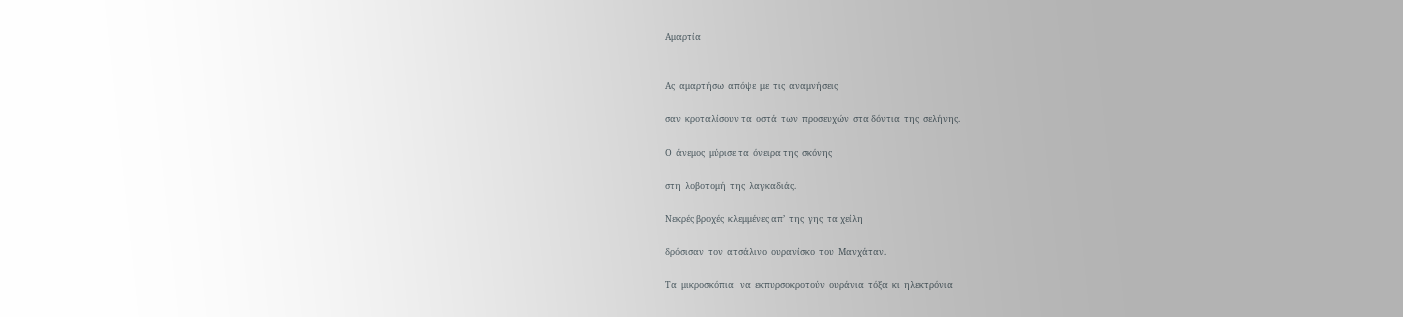Αμαρτία


Ας  αμαρτήσω  απόψε  με  τις  αναμνήσεις

σαν  κροταλίσουν τα  οστά  των  προσευχών  στα δόντια  της  σελήνης.

Ο  άνεμος  μύρισε τα  όνειρα της  σκόνης

στη  λοβοτομή  της  λαγκαδιάς.

Νεκρές βροχές  κλεμμένες απ’  της  γης  τα χείλη

δρόσισαν  τον  ατσάλινο  ουρανίσκο  του  Μανχάταν.

Τα  μικροσκόπια   να  εκπυρσοκροτούν  ουράνια  τόξα  κι  ηλεκτρόνια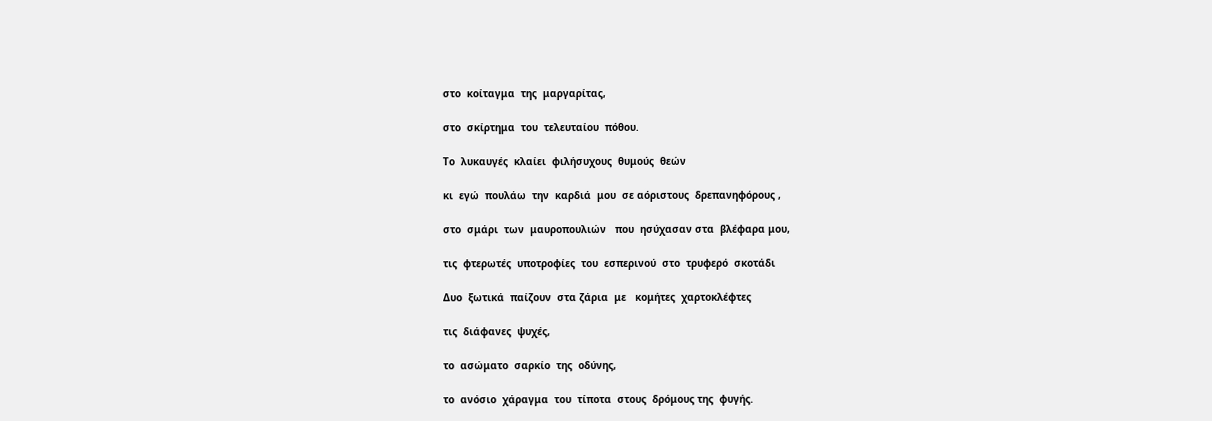στο  κοίταγμα  της  μαργαρίτας,

στο  σκίρτημα  του  τελευταίου  πόθου.

Το  λυκαυγές  κλαίει  φιλήσυχους  θυμούς  θεών

κι  εγώ  πουλάω  την  καρδιά  μου  σε αόριστους  δρεπανηφόρους ,

στο  σμάρι  των  μαυροπουλιών   που  ησύχασαν στα  βλέφαρα μου,

τις  φτερωτές  υποτροφίες  του  εσπερινού  στο  τρυφερό  σκοτάδι

Δυο  ξωτικά  παίζουν  στα ζάρια  με   κομήτες  χαρτοκλέφτες

τις  διάφανες  ψυχές,

το  ασώματο  σαρκίο  της  οδύνης,

το  ανόσιο  χάραγμα  του  τίποτα  στους  δρόμους της  φυγής.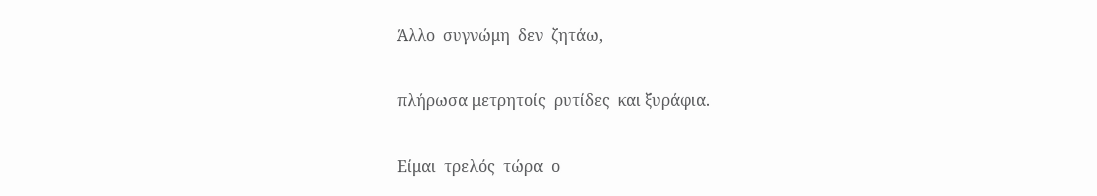Άλλο  συγνώμη  δεν  ζητάω,

πλήρωσα μετρητοίς  ρυτίδες  και ξυράφια.

Είμαι  τρελός  τώρα  ο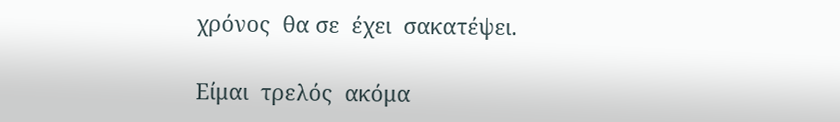χρόνος  θα σε  έχει  σακατέψει.

Είμαι  τρελός  ακόμα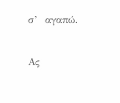σ’  αγαπώ.

Ας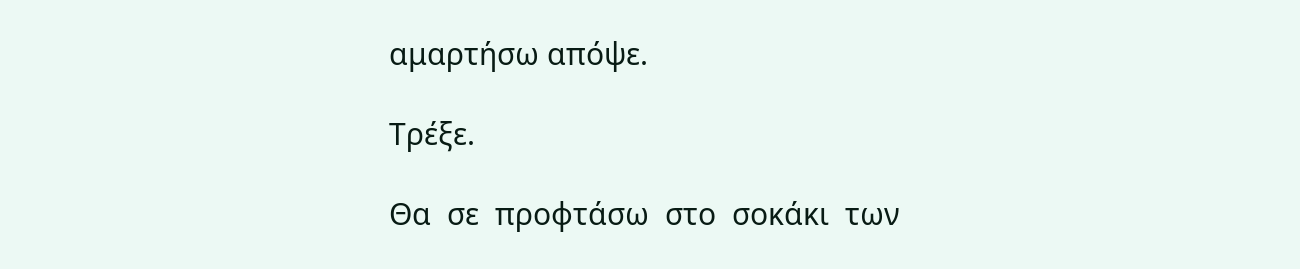αμαρτήσω απόψε.

Τρέξε.

Θα  σε  προφτάσω  στο  σοκάκι  των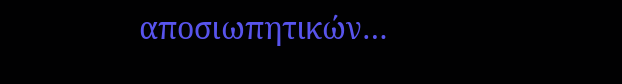αποσιωπητικών…